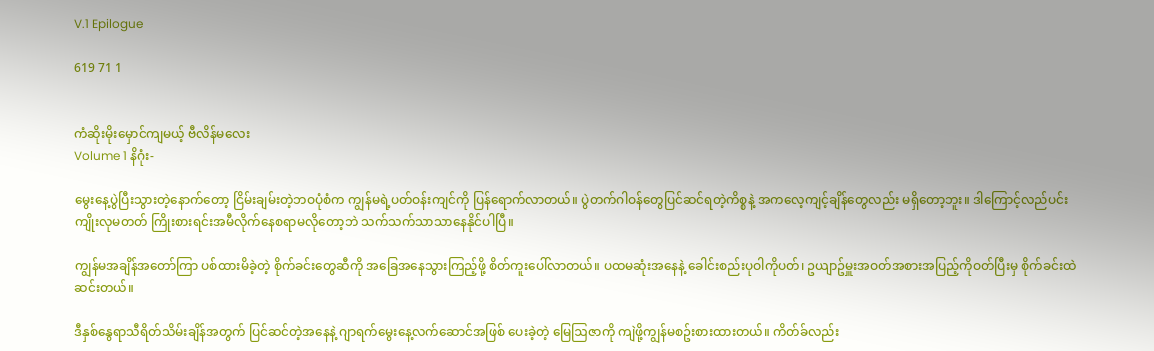V.1 Epilogue

619 71 1


ကံဆိုးမိုးမှောင်ကျမယ့် ဗီလိန်မလေး
Volume 1 နိဂုံး-

မွေးနေ့ပွဲပြီးသွားတဲ့နောက်တော့ ငြိမ်းချမ်းတဲ့ဘဝပုံစံက ကျွန်မရဲ့ပတ်ဝန်းကျင်ကို ပြန်ရောက်လာတယ်။ ပွဲတက်ဂါဝန်တွေပြင်ဆင်ရတဲ့ကိစ္စနဲ့ အကလေ့ကျင့်ချိန်တွေလည်း မရှိတော့ဘူး။ ဒါကြောင့်လည်ပင်းကျိုးလုမတတ် ကြိုးစားရင်းအမီလိုက်နေစရာမလိုတော့ဘဲ သက်သက်သာသာနေနိုင်ပါပြီ။

ကျွန်မအချိန်အတော်ကြာ ပစ်ထားမိခဲ့တဲ့ စိုက်ခင်းတွေဆီကို အခြေအနေသွားကြည့်ဖို့ စိတ်ကူးပေါ်လာတယ်။ ပထမဆုံးအနေနဲ့ ခေါင်းစည်းပုဝါကိုပတ်၊ ဥယျာဥ်မှူးအဝတ်အစားအပြည့်ကိုဝတ်ပြီးမှ စိုက်ခင်းထဲဆင်းတယ်။

ဒီနှစ်နွေရာသီရိတ်သိမ်းချိန်အတွက် ပြင်ဆင်တဲ့အနေနဲ့ ဂျာရက်မွေးနေ့လက်ဆောင်အဖြစ် ပေးခဲ့တဲ့ မြေဩဇာကို ကျဲဖို့ကျွန်မစဥ်းစားထားတယ်။ ကိတ်ခ်လည်း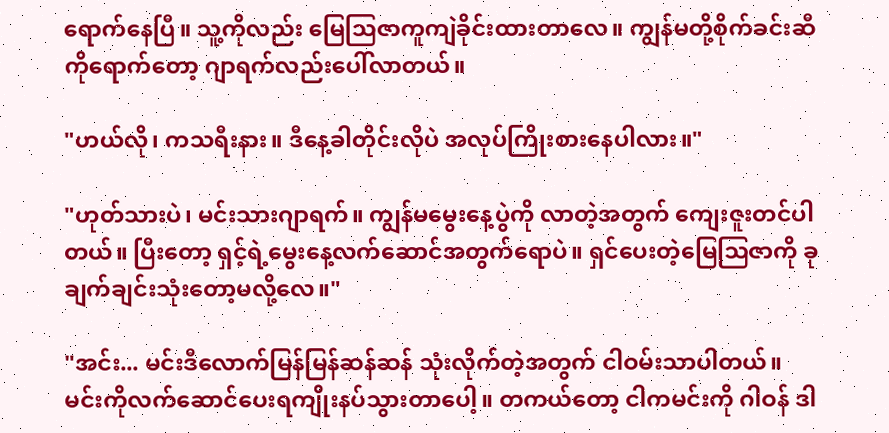ရောက်နေပြီ။ သူ့ကိုလည်း မြေဩဇာကူကျဲခိုင်းထားတာလေ။ ကျွန်မတို့စိုက်ခင်းဆီကိုရောက်တော့ ဂျာရက်လည်းပေါ်လာတယ်။

"ဟယ်လို၊ ကသရီးနား။ ဒီနေ့ခါတိုင်းလိုပဲ အလုပ်ကြိုးစားနေပါလား။"

"ဟုတ်သားပဲ၊ မင်းသားဂျာရက်။ ကျွန်မမွေးနေ့ပွဲကို လာတဲ့အတွက် ကျေးဇူးတင်ပါတယ်။ ပြီးတော့ ရှင့်ရဲ့မွေးနေ့လက်ဆောင်အတွက်ရောပဲ။ ရှင်ပေးတဲ့မြေဩဇာကို ခုချက်ချင်းသုံးတော့မလို့လေ။"

"အင်း... မင်းဒီလောက်မြန်မြန်ဆန်ဆန် သုံးလိုက်တဲ့အတွက် ငါဝမ်းသာပါတယ်။ မင်းကိုလက်ဆောင်ပေးရကျိုးနပ်သွားတာပေါ့။ တကယ်တော့ ငါကမင်းကို ဂါဝန် ဒါ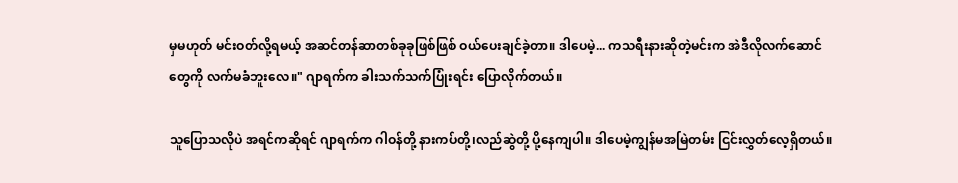မှမဟုတ် မင်းဝတ်လို့ရမယ့် အဆင်တန်ဆာတစ်ခုခုဖြစ်ဖြစ် ဝယ်ပေးချင်ခဲ့တာ။ ဒါပေမဲ့... ကသရီးနားဆိုတဲ့မင်းက အဲဒီလိုလက်ဆောင်တွေကို လက်မခံဘူးလေ။" ဂျာရက်က ခါးသက်သက်ပြုံးရင်း ပြောလိုက်တယ်။

သူပြောသလိုပဲ အရင်ကဆိုရင် ဂျာရက်က ဂါဝန်တို့ နားကပ်တို့၊လည်ဆွဲတို့ ပို့နေကျပါ။ ဒါပေမဲ့ကျွန်မအမြဲတမ်း ငြင်းလွှတ်လေ့ရှိတယ်။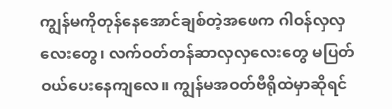ကျွန်မကိုတုန်နေအောင်ချစ်တဲ့အဖေက ဂါဝန်လှလှလေးတွေ၊ လက်ဝတ်တန်ဆာလှလှလေးတွေ မပြတ်ဝယ်ပေးနေကျလေ။ ကျွန်မအဝတ်ဗီရိုထဲမှာဆိုရင်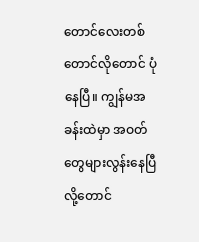တောင်လေးတစ်တောင်လိုတောင် ပုံနေပြီ။ ကျွန်မအခန်းထဲမှာ အဝတ်တွေများလွန်းနေပြီလို့တောင်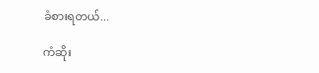ခံစားရတယ်...

ကံဆိုး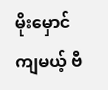မိုးမှောင်ကျမယ့် ဗီ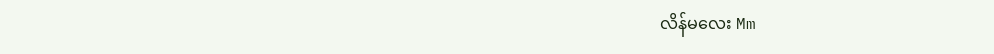လိန်မလေး Mm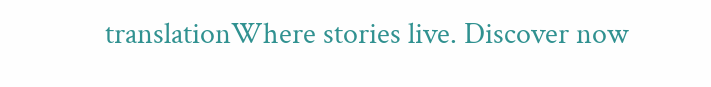translationWhere stories live. Discover now